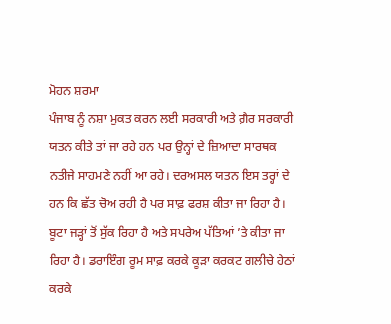ਮੋਹਨ ਸ਼ਰਮਾ
ਪੰਜਾਬ ਨੂੰ ਨਸ਼ਾ ਮੁਕਤ ਕਰਨ ਲਈ ਸਰਕਾਰੀ ਅਤੇ ਗ਼ੈਰ ਸਰਕਾਰੀ ਯਤਨ ਕੀਤੇ ਤਾਂ ਜਾ ਰਹੇ ਹਨ ਪਰ ਉਨ੍ਹਾਂ ਦੇ ਜ਼ਿਆਦਾ ਸਾਰਥਕ ਨਤੀਜੇ ਸਾਹਮਣੇ ਨਹੀਂ ਆ ਰਹੇ। ਦਰਅਸਲ ਯਤਨ ਇਸ ਤਰ੍ਹਾਂ ਦੇ ਹਨ ਕਿ ਛੱਤ ਚੋਅ ਰਹੀ ਹੈ ਪਰ ਸਾਫ਼ ਫਰਸ਼ ਕੀਤਾ ਜਾ ਰਿਹਾ ਹੈ। ਬੂਟਾ ਜੜ੍ਹਾਂ ਤੋਂ ਸੁੱਕ ਰਿਹਾ ਹੈ ਅਤੇ ਸਪਰੇਅ ਪੱਤਿਆਂ ’ਤੇ ਕੀਤਾ ਜਾ ਰਿਹਾ ਹੈ। ਡਰਾਇੰਗ ਰੂਮ ਸਾਫ਼ ਕਰਕੇ ਕੂੜਾ ਕਰਕਟ ਗਲੀਚੇ ਹੇਠਾਂ ਕਰਕੇ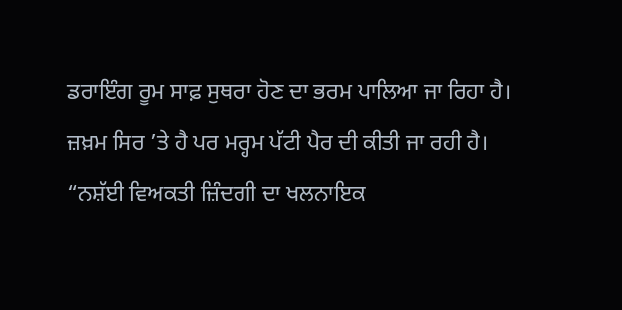ਡਰਾਇੰਗ ਰੂਮ ਸਾਫ਼ ਸੁਥਰਾ ਹੋਣ ਦਾ ਭਰਮ ਪਾਲਿਆ ਜਾ ਰਿਹਾ ਹੈ। ਜ਼ਖ਼ਮ ਸਿਰ ’ਤੇ ਹੈ ਪਰ ਮਰ੍ਹਮ ਪੱਟੀ ਪੈਰ ਦੀ ਕੀਤੀ ਜਾ ਰਹੀ ਹੈ।
“ਨਸ਼ੱਈ ਵਿਅਕਤੀ ਜ਼ਿੰਦਗੀ ਦਾ ਖਲਨਾਇਕ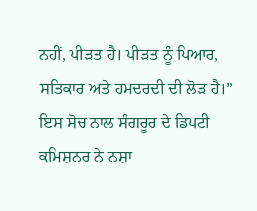ਨਹੀਂ, ਪੀੜਤ ਹੈ। ਪੀੜਤ ਨੂੰ ਪਿਆਰ, ਸਤਿਕਾਰ ਅਤੇ ਹਮਦਰਦੀ ਦੀ ਲੋੜ ਹੈ।” ਇਸ ਸੋਚ ਨਾਲ ਸੰਗਰੂਰ ਦੇ ਡਿਪਟੀ ਕਮਿਸ਼ਨਰ ਨੇ ਨਸ਼ਾ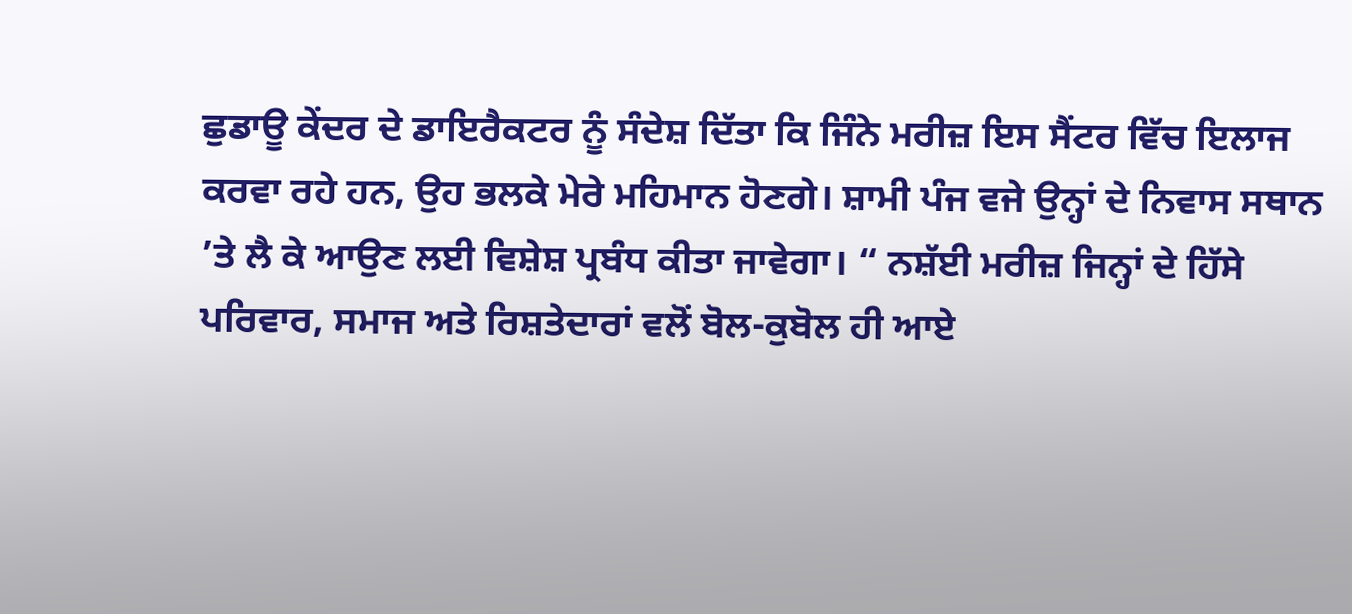ਛੁਡਾਊ ਕੇਂਦਰ ਦੇ ਡਾਇਰੈਕਟਰ ਨੂੰ ਸੰਦੇਸ਼ ਦਿੱਤਾ ਕਿ ਜਿੰਨੇ ਮਰੀਜ਼ ਇਸ ਸੈਂਟਰ ਵਿੱਚ ਇਲਾਜ ਕਰਵਾ ਰਹੇ ਹਨ, ਉਹ ਭਲਕੇ ਮੇਰੇ ਮਹਿਮਾਨ ਹੋਣਗੇ। ਸ਼ਾਮੀ ਪੰਜ ਵਜੇ ਉਨ੍ਹਾਂ ਦੇ ਨਿਵਾਸ ਸਥਾਨ ’ਤੇ ਲੈ ਕੇ ਆਉਣ ਲਈ ਵਿਸ਼ੇਸ਼ ਪ੍ਰਬੰਧ ਕੀਤਾ ਜਾਵੇਗਾ। “ ਨਸ਼ੱਈ ਮਰੀਜ਼ ਜਿਨ੍ਹਾਂ ਦੇ ਹਿੱਸੇ ਪਰਿਵਾਰ, ਸਮਾਜ ਅਤੇ ਰਿਸ਼ਤੇਦਾਰਾਂ ਵਲੋਂ ਬੋਲ-ਕੁਬੋਲ ਹੀ ਆਏ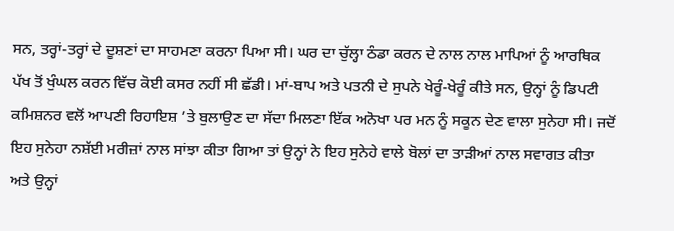ਸਨ, ਤਰ੍ਹਾਂ-ਤਰ੍ਹਾਂ ਦੇ ਦੂਸ਼ਣਾਂ ਦਾ ਸਾਹਮਣਾ ਕਰਨਾ ਪਿਆ ਸੀ। ਘਰ ਦਾ ਚੁੱਲ੍ਹਾ ਠੰਡਾ ਕਰਨ ਦੇ ਨਾਲ ਨਾਲ ਮਾਪਿਆਂ ਨੂੰ ਆਰਥਿਕ ਪੱਖ ਤੋਂ ਖੁੰਘਲ ਕਰਨ ਵਿੱਚ ਕੋਈ ਕਸਰ ਨਹੀਂ ਸੀ ਛੱਡੀ। ਮਾਂ-ਬਾਪ ਅਤੇ ਪਤਨੀ ਦੇ ਸੁਪਨੇ ਖੇਰੂੰ-ਖੇਰੂੰ ਕੀਤੇ ਸਨ, ਉਨ੍ਹਾਂ ਨੂੰ ਡਿਪਟੀ ਕਮਿਸ਼ਨਰ ਵਲੋਂ ਆਪਣੀ ਰਿਹਾਇਸ਼ ’ਤੇ ਬੁਲਾਉਣ ਦਾ ਸੱਦਾ ਮਿਲਣਾ ਇੱਕ ਅਨੋਖਾ ਪਰ ਮਨ ਨੂੰ ਸਕੂਨ ਦੇਣ ਵਾਲਾ ਸੁਨੇਹਾ ਸੀ। ਜਦੋਂ ਇਹ ਸੁਨੇਹਾ ਨਸ਼ੱਈ ਮਰੀਜ਼ਾਂ ਨਾਲ ਸਾਂਝਾ ਕੀਤਾ ਗਿਆ ਤਾਂ ਉਨ੍ਹਾਂ ਨੇ ਇਹ ਸੁਨੇਹੇ ਵਾਲੇ ਬੋਲਾਂ ਦਾ ਤਾੜੀਆਂ ਨਾਲ ਸਵਾਗਤ ਕੀਤਾ ਅਤੇ ਉਨ੍ਹਾਂ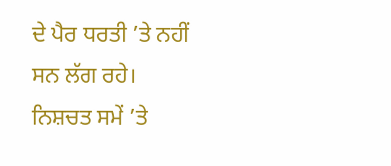ਦੇ ਪੈਰ ਧਰਤੀ ’ਤੇ ਨਹੀਂ ਸਨ ਲੱਗ ਰਹੇ। ਨਿਸ਼ਚਤ ਸਮੇਂ ’ਤੇ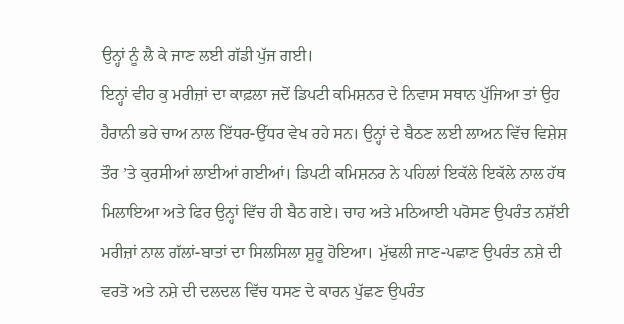ਉਨ੍ਹਾਂ ਨੂੰ ਲੈ ਕੇ ਜਾਣ ਲਈ ਗੱਡੀ ਪੁੱਜ ਗਈ।
ਇਨ੍ਹਾਂ ਵੀਹ ਕੁ ਮਰੀਜ਼ਾਂ ਦਾ ਕਾਫ਼ਲਾ ਜਦੋਂ ਡਿਪਟੀ ਕਮਿਸ਼ਨਰ ਦੇ ਨਿਵਾਸ ਸਥਾਨ ਪੁੱਜਿਆ ਤਾਂ ਉਹ ਹੈਰਾਨੀ ਭਰੇ ਚਾਅ ਨਾਲ ਇੱਧਰ-ਉੱਧਰ ਵੇਖ ਰਹੇ ਸਨ। ਉਨ੍ਹਾਂ ਦੇ ਬੈਠਣ ਲਈ ਲਾਅਨ ਵਿੱਚ ਵਿਸ਼ੇਸ਼ ਤੌਰ ’ਤੇ ਕੁਰਸੀਆਂ ਲਾਈਆਂ ਗਈਆਂ। ਡਿਪਟੀ ਕਮਿਸ਼ਨਰ ਨੇ ਪਹਿਲਾਂ ਇਕੱਲੇ ਇਕੱਲੇ ਨਾਲ ਹੱਥ ਮਿਲਾਇਆ ਅਤੇ ਫਿਰ ਉਨ੍ਹਾਂ ਵਿੱਚ ਹੀ ਬੈਠ ਗਏ। ਚਾਹ ਅਤੇ ਮਠਿਆਈ ਪਰੋਸਣ ਉਪਰੰਤ ਨਸ਼ੱਈ ਮਰੀਜ਼ਾਂ ਨਾਲ ਗੱਲਾਂ-ਬਾਤਾਂ ਦਾ ਸਿਲਸਿਲਾ ਸ਼ੁਰੂ ਹੋਇਆ। ਮੁੱਢਲੀ ਜਾਣ-ਪਛਾਣ ਉਪਰੰਤ ਨਸ਼ੇ ਦੀ ਵਰਤੋ ਅਤੇ ਨਸ਼ੇ ਦੀ ਦਲਦਲ ਵਿੱਚ ਧਸਣ ਦੇ ਕਾਰਨ ਪੁੱਛਣ ਉਪਰੰਤ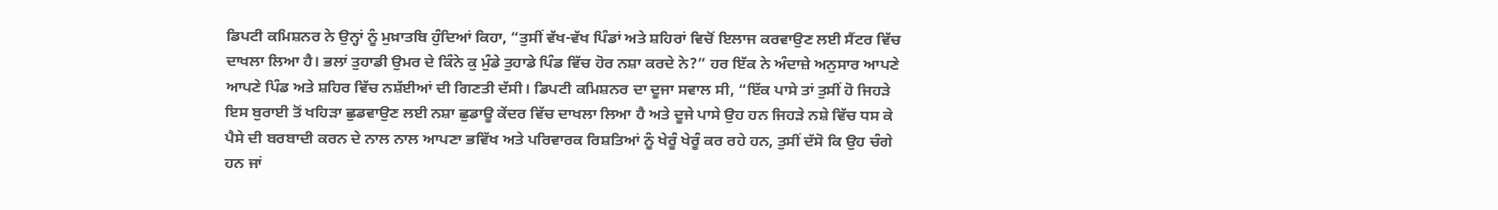ਡਿਪਟੀ ਕਮਿਸ਼ਨਰ ਨੇ ਉਨ੍ਹਾਂ ਨੂੰ ਮੁਖ਼ਾਤਬਿ ਹੁੰਦਿਆਂ ਕਿਹਾ, “ਤੁਸੀਂ ਵੱਖ-ਵੱਖ ਪਿੰਡਾਂ ਅਤੇ ਸ਼ਹਿਰਾਂ ਵਿਚੋਂ ਇਲਾਜ ਕਰਵਾਉਣ ਲਈ ਸੈਂਟਰ ਵਿੱਚ ਦਾਖਲਾ ਲਿਆ ਹੈ। ਭਲਾਂ ਤੁਹਾਡੀ ਉਮਰ ਦੇ ਕਿੰਨੇ ਕੁ ਮੁੰਡੇ ਤੁਹਾਡੇ ਪਿੰਡ ਵਿੱਚ ਹੋਰ ਨਸ਼ਾ ਕਰਦੇ ਨੇ?” ਹਰ ਇੱਕ ਨੇ ਅੰਦਾਜ਼ੇ ਅਨੁਸਾਰ ਆਪਣੇ ਆਪਣੇ ਪਿੰਡ ਅਤੇ ਸ਼ਹਿਰ ਵਿੱਚ ਨਸ਼ੱਈਆਂ ਦੀ ਗਿਣਤੀ ਦੱਸੀ। ਡਿਪਟੀ ਕਮਿਸ਼ਨਰ ਦਾ ਦੂਜਾ ਸਵਾਲ ਸੀ, “ਇੱਕ ਪਾਸੇ ਤਾਂ ਤੁਸੀਂ ਹੋ ਜਿਹੜੇ ਇਸ ਬੁਰਾਈ ਤੋਂ ਖਹਿੜਾ ਛੁਡਵਾਉਣ ਲਈ ਨਸ਼ਾ ਛੁਡਾਊ ਕੇਂਦਰ ਵਿੱਚ ਦਾਖਲਾ ਲਿਆ ਹੈ ਅਤੇ ਦੂਜੇ ਪਾਸੇ ਉਹ ਹਨ ਜਿਹੜੇ ਨਸ਼ੇ ਵਿੱਚ ਧਸ ਕੇ ਪੈਸੇ ਦੀ ਬਰਬਾਦੀ ਕਰਨ ਦੇ ਨਾਲ ਨਾਲ ਆਪਣਾ ਭਵਿੱਖ ਅਤੇ ਪਰਿਵਾਰਕ ਰਿਸ਼ਤਿਆਂ ਨੂੰ ਖੇਰੂੰ ਖੇਰੂੰ ਕਰ ਰਹੇ ਹਨ, ਤੁਸੀਂ ਦੱਸੋ ਕਿ ਉਹ ਚੰਗੇ ਹਨ ਜਾਂ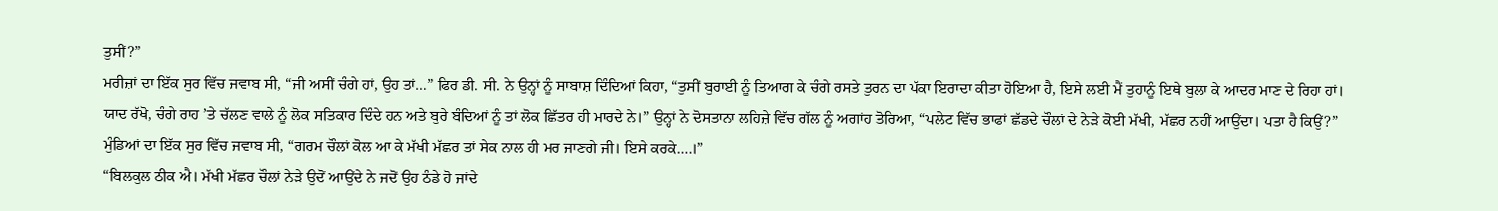ਤੁਸੀਂ?”
ਮਰੀਜ਼ਾਂ ਦਾ ਇੱਕ ਸੁਰ ਵਿੱਚ ਜਵਾਬ ਸੀ, “ਜੀ ਅਸੀਂ ਚੰਗੇ ਹਾਂ, ਉਹ ਤਾਂ…” ਫਿਰ ਡੀ. ਸੀ. ਨੇ ਉਨ੍ਹਾਂ ਨੂੰ ਸਾਬਾਸ਼ ਦਿੰਦਿਆਂ ਕਿਹਾ, “ਤੁਸੀਂ ਬੁਰਾਈ ਨੂੰ ਤਿਆਗ ਕੇ ਚੰਗੇ ਰਸਤੇ ਤੁਰਨ ਦਾ ਪੱਕਾ ਇਰਾਦਾ ਕੀਤਾ ਹੋਇਆ ਹੈ, ਇਸੇ ਲਈ ਮੈਂ ਤੁਹਾਨੂੰ ਇਥੇ ਬੁਲਾ ਕੇ ਆਦਰ ਮਾਣ ਦੇ ਰਿਹਾ ਹਾਂ। ਯਾਦ ਰੱਖੋ, ਚੰਗੇ ਰਾਹ ’ਤੇ ਚੱਲਣ ਵਾਲੇ ਨੂੰ ਲੋਕ ਸਤਿਕਾਰ ਦਿੰਦੇ ਹਨ ਅਤੇ ਬੁਰੇ ਬੰਦਿਆਂ ਨੂੰ ਤਾਂ ਲੋਕ ਛਿੱਤਰ ਹੀ ਮਾਰਦੇ ਨੇ।” ਉਨ੍ਹਾਂ ਨੇ ਦੋਸਤਾਨਾ ਲਹਿਜ਼ੇ ਵਿੱਚ ਗੱਲ ਨੂੰ ਅਗਾਂਹ ਤੋਰਿਆ, “ਪਲੇਟ ਵਿੱਚ ਭਾਫਾਂ ਛੱਡਦੇ ਚੌਲਾਂ ਦੇ ਨੇੜੇ ਕੋਈ ਮੱਖੀ, ਮੱਛਰ ਨਹੀਂ ਆਉਂਦਾ। ਪਤਾ ਹੈ ਕਿਉਂ?” ਮੁੰਡਿਆਂ ਦਾ ਇੱਕ ਸੁਰ ਵਿੱਚ ਜਵਾਬ ਸੀ, “ਗਰਮ ਚੌਲਾਂ ਕੋਲ ਆ ਕੇ ਮੱਖੀ ਮੱਛਰ ਤਾਂ ਸੇਕ ਨਾਲ ਹੀ ਮਰ ਜਾਣਗੇ ਜੀ। ਇਸੇ ਕਰਕੇ….।”
“ਬਿਲਕੁਲ ਠੀਕ ਐ। ਮੱਖੀ ਮੱਛਰ ਚੌਲਾਂ ਨੇੜੇ ਉਦੋਂ ਆਉਂਦੇ ਨੇ ਜਦੋਂ ਉਹ ਠੰਡੇ ਹੋ ਜਾਂਦੇ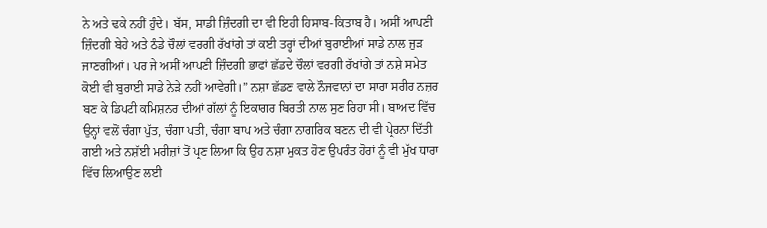ਨੇ ਅਤੇ ਢਕੇ ਨਹੀਂ ਹੁੰਦੇ। ਬੱਸ, ਸਾਡੀ ਜ਼ਿੰਦਗੀ ਦਾ ਵੀ ਇਹੀ ਹਿਸਾਬ-ਕਿਤਾਬ ਹੈ। ਅਸੀਂ ਆਪਣੀ ਜ਼ਿੰਦਗੀ ਬੇਹੇ ਅਤੇ ਠੰਡੇ ਚੌਲਾਂ ਵਰਗੀ ਰੱਖਾਂਗੇ ਤਾਂ ਕਈ ਤਰ੍ਹਾਂ ਦੀਆਂ ਬੁਰਾਈਆਂ ਸਾਡੇ ਨਾਲ ਜੁੜ ਜਾਣਗੀਆਂ। ਪਰ ਜੇ ਅਸੀਂ ਆਪਣੀ ਜ਼ਿੰਦਗੀ ਭਾਫਾਂ ਛੱਡਦੇ ਚੌਲਾਂ ਵਰਗੀ ਰੱਖਾਂਗੇ ਤਾਂ ਨਸ਼ੇ ਸਮੇਤ ਕੋਈ ਵੀ ਬੁਰਾਈ ਸਾਡੇ ਨੇੜੇ ਨਹੀਂ ਆਵੇਗੀ।” ਨਸ਼ਾ ਛੱਡਣ ਵਾਲੇ ਨੌਜਵਾਨਾਂ ਦਾ ਸਾਰਾ ਸਰੀਰ ਨਜ਼ਰ ਬਣ ਕੇ ਡਿਪਟੀ ਕਮਿਸ਼ਨਰ ਦੀਆਂ ਗੱਲਾਂ ਨੂੰ ਇਕਾਗਰ ਬਿਰਤੀ ਨਾਲ ਸੁਣ ਰਿਹਾ ਸੀ। ਬਾਅਦ ਵਿੱਚ ਉਨ੍ਹਾਂ ਵਲੋਂ ਚੰਗਾ ਪੁੱਤ, ਚੰਗਾ ਪਤੀ, ਚੰਗਾ ਬਾਪ ਅਤੇ ਚੰਗਾ ਨਾਗਰਿਕ ਬਣਨ ਦੀ ਵੀ ਪ੍ਰੇਰਨਾ ਦਿੱਤੀ ਗਈ ਅਤੇ ਨਸ਼ੱਈ ਮਰੀਜ਼ਾਂ ਤੋਂ ਪ੍ਰਣ ਲਿਆ ਕਿ ਉਹ ਨਸ਼ਾ ਮੁਕਤ ਹੋਣ ਉਪਰੰਤ ਹੋਰਾਂ ਨੂੰ ਵੀ ਮੁੱਖ ਧਾਰਾ ਵਿੱਚ ਲਿਆਉਣ ਲਈ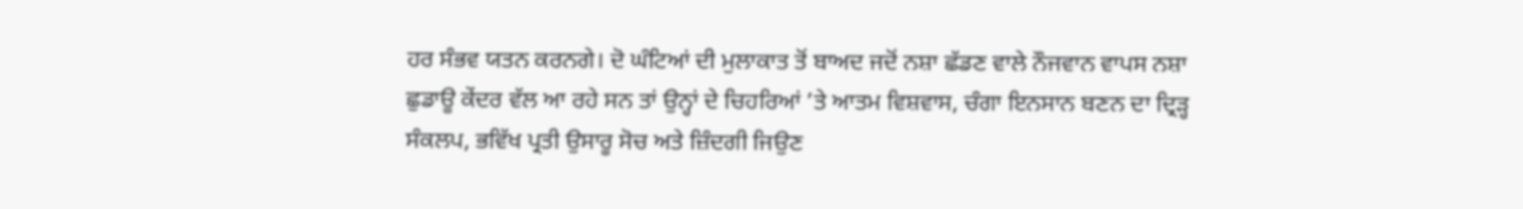ਹਰ ਸੰਭਵ ਯਤਨ ਕਰਨਗੇ। ਦੋ ਘੰਟਿਆਂ ਦੀ ਮੁਲਾਕਾਤ ਤੋਂ ਬਾਅਦ ਜਦੋਂ ਨਸ਼ਾ ਛੱਡਣ ਵਾਲੇ ਨੌਜਵਾਨ ਵਾਪਸ ਨਸ਼ਾ ਛੁਡਾਊ ਕੇਂਦਰ ਵੱਲ ਆ ਰਹੇ ਸਨ ਤਾਂ ਉਨ੍ਹਾਂ ਦੇ ਚਿਹਰਿਆਂ ’ਤੇ ਆਤਮ ਵਿਸ਼ਵਾਸ, ਚੰਗਾ ਇਨਸਾਨ ਬਣਨ ਦਾ ਦ੍ਰਿੜ੍ਹ ਸੰਕਲਪ, ਭਵਿੱਖ ਪ੍ਰਤੀ ਉਸਾਰੂ ਸੋਚ ਅਤੇ ਜ਼ਿੰਦਗੀ ਜਿਉਣ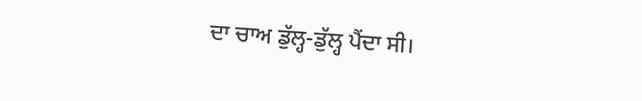ਦਾ ਚਾਅ ਡੁੱਲ੍ਹ-ਡੁੱਲ੍ਹ ਪੈਂਦਾ ਸੀ।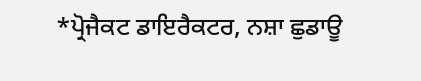*ਪ੍ਰੋਜੈਕਟ ਡਾਇਰੈਕਟਰ, ਨਸ਼ਾ ਛੁਡਾਊ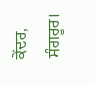ਕੇਂਦਰ, ਸੰਗਰੂਰ।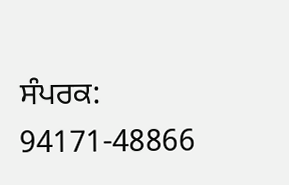ਸੰਪਰਕ: 94171-48866